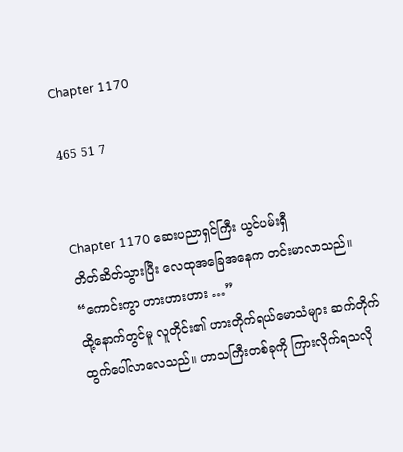Chapter 1170

465 51 7


Chapter 1170 ဆေးပညာရှင်ကြီး ယွင်ပမ်းရှီ
တိတ်ဆိတ်သွားပြီး လေထုအခြေအနေက တင်းမာလာသည်။
“ကောင်းကွာ ဟားဟားဟား …”
ထို့နောက်တွင်မူ လူတိုင်း၏ ဟားတိုက်ရယ်မောသံများ ဆက်တိုက် ထွက်ပေါ်လာလေသည်။ ဟာသကြီးတစ်ခုကို ကြားလိုက်ရသလို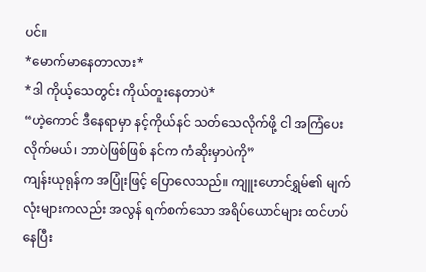ပင်။
*မောက်မာနေတာလား*
*ဒါ ကိုယ့်သေတွင်း ကိုယ်တူးနေတာပဲ*
“ဟဲ့ကောင် ဒီနေရာမှာ နင့်ကိုယ်နင် သတ်သေလိုက်ဖို့ ငါ အကြံပေးလိုက်မယ်၊ ဘာပဲဖြစ်ဖြစ် နင်က ကံဆိုးမှာပဲကို”
ကျန်းယုရုန်က အပြုံးဖြင့် ပြောလေသည်။ ကျူးဟောင်ရွှမ်၏ မျက်လုံးများကလည်း အလွန် ရက်စက်သော အရိပ်ယောင်များ ထင်ဟပ်နေပြီး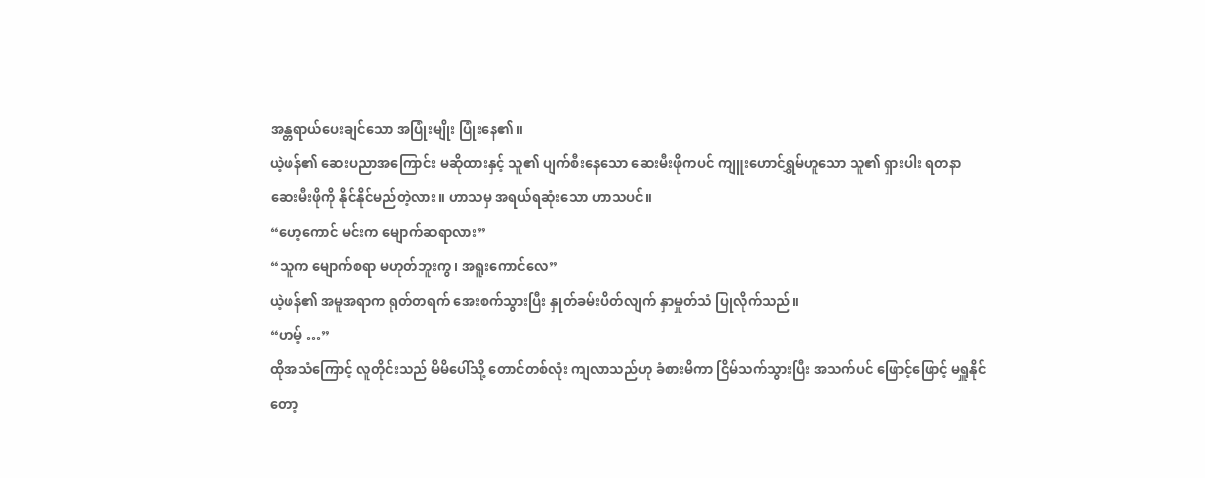အန္တရာယ်ပေးချင်သော အပြုံးမျိုး ပြုံးနေ၏။
ယဲ့ဖန်၏ ဆေးပညာအကြောင်း မဆိုထားနှင့် သူ၏ ပျက်စီးနေသော ဆေးမီးဖိုကပင် ကျူးဟောင်ရွှမ်ဟူသော သူ၏ ရှားပါး ရတနာ ဆေးမီးဖိုကို နိုင်နိုင်မည်တဲ့လား။ ဟာသမှ အရယ်ရဆုံးသော ဟာသပင်။
“ဟေ့ကောင် မင်းက မျောက်ဆရာလား”
“သူက မျောက်စရာ မဟုတ်ဘူးကွ၊ အရူးကောင်လေ”
ယဲ့ဖန်၏ အမူအရာက ရုတ်တရက် အေးစက်သွားပြီး နှုတ်ခမ်းပိတ်လျက် နှာမှုတ်သံ ပြုလိုက်သည်။
“ဟမ့် …”
ထိုအသံကြောင့် လူတိုင်းသည် မိမိပေါ်သို့ တောင်တစ်လုံး ကျလာသည်ဟု ခံစားမိကာ ငြိမ်သက်သွားပြီး အသက်ပင် ဖြောင့်ဖြောင့် မရှူနိုင်တော့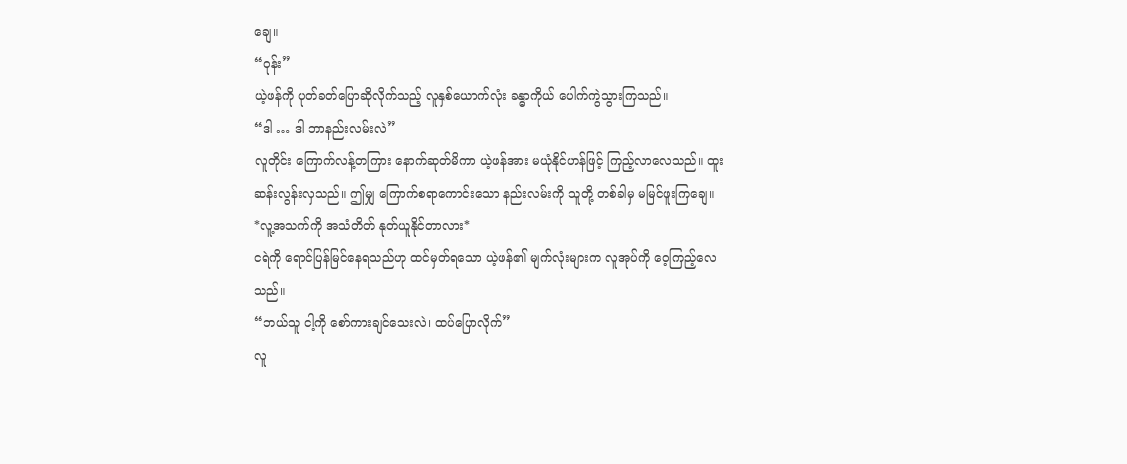ချေ။
“ဝုန်း”
ယဲ့ဖန်ကို ပုတ်ခတ်ပြောဆိုလိုက်သည့် လူနှစ်ယောက်လုံး ခန္ဓာကိုယ် ပေါက်ကွဲသွားကြသည်။
“ဒါ … ဒါ ဘာနည်းလမ်းလဲ”
လူတိုင်း ကြောက်လန့်တကြား နောက်ဆုတ်မိကာ ယဲ့ဖန်အား မယုံနိုင်ဟန်ဖြင့် ကြည့်လာလေသည်။ ထူးဆန်းလွန်းလှသည်။ ဤမျှ ကြောက်စရာကောင်းသော နည်းလမ်းကို သူတို့ တစ်ခါမှ မမြင်ဖူးကြချေ။
*လူ့အသက်ကို အသံတိတ် နုတ်ယူနိုင်တာလား*
ငရဲကို ရောင်ပြန်မြင်နေရသည်ဟု ထင်မှတ်ရသော ယဲ့ဖန်၏ မျက်လုံးများက လူအုပ်ကို ဝေ့ကြည့်လေသည်။
“ဘယ်သူ ငါ့ကို စော်ကားချင်သေးလဲ၊ ထပ်ပြောလိုက်”
လူ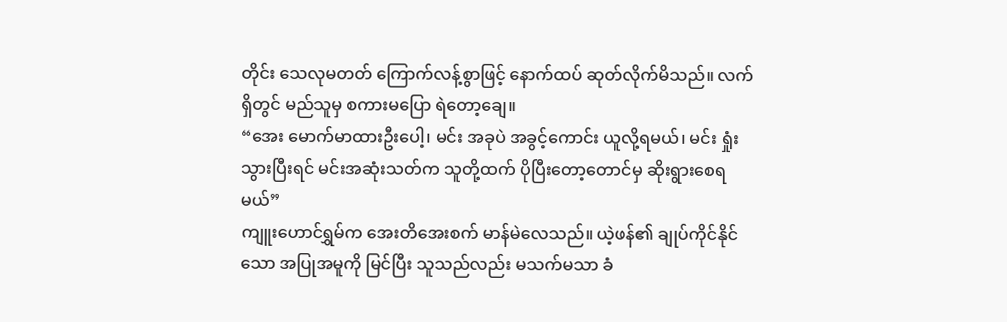တိုင်း သေလုမတတ် ကြောက်လန့်စွာဖြင့်‌ နောက်ထပ် ဆုတ်လိုက်မိသည်။ လက်ရှိတွင် မည်သူမှ စကားမပြော ရဲတော့ချေ။
“အေး မောက်မာထားဦးပေါ့၊ မင်း အခုပဲ အခွင့်ကောင်း ယူလို့ရမယ်၊ မင်း ရှုံးသွားပြီးရင် မင်းအဆုံးသတ်က သူတို့ထက် ပိုပြီးတော့တောင်မှ ဆိုးရွားစေရမယ်”
ကျူးဟောင်ရွှမ်က အေးတိအေးစက် မာန်မဲလေသည်။ ယဲ့ဖန်၏ ချုပ်ကိုင်နိုင်သော အပြုအမူကို မြင်ပြီး သူသည်လည်း မသက်မသာ ခံ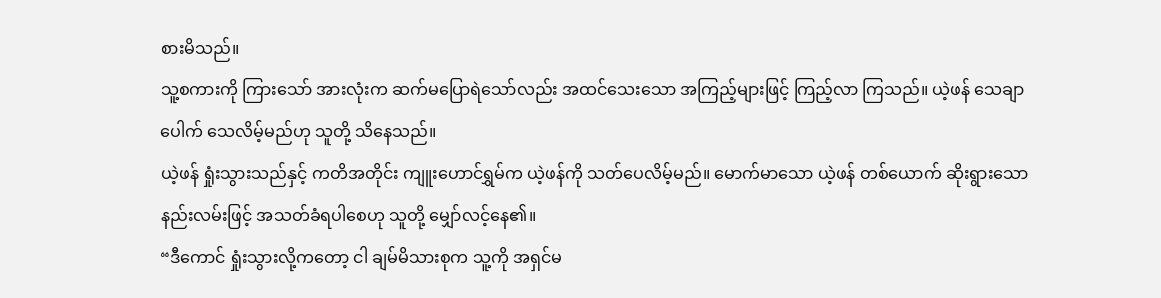စားမိသည်။
သူ့စကားကို ကြားသော် အားလုံးက ဆက်မပြောရဲသော်လည်း အထင်သေးသော အကြည့်များဖြင့် ကြည့်လာ ကြသည်။ ယဲ့ဖန် သေချာပေါက် သေလိမ့်မည်ဟု သူတို့ သိနေသည်။
ယဲ့ဖန် ရှုံးသွားသည်နှင့် ကတိအတိုင်း ကျူးဟောင်ရွှမ်က ယဲ့ဖန်ကို သတ်ပေလိမ့်မည်။ မောက်မာသော ယဲ့ဖန် တစ်ယောက် ဆိုးရွားသော နည်းလမ်းဖြင့် အသတ်ခံရပါစေဟု သူတို့ မျှော်လင့်နေ၏။
“ဒီကောင် ရှုံးသွားလို့ကတော့ ငါ ချမ်မိသားစုက သူ့ကို အရှင်မ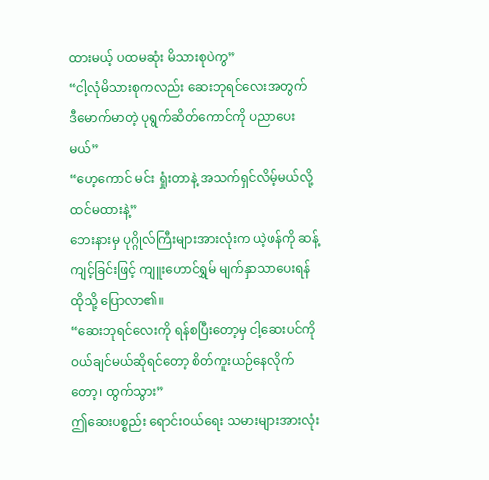ထားမယ့် ပထမဆုံး မိသားစုပဲကွ”
“ငါ့လုံမိသားစုကလည်း ဆေးဘုရင်လေးအတွက် ဒီမောက်မာတဲ့ ပုရွက်ဆိတ်ကောင်ကို ပညာပေးမယ်”
“ဟေ့ကောင် မင်း ရှုံးတာနဲ့ အသက်ရှင်လိမ့်မယ်လို့ ထင်မထားနဲ့”
ဘေးနားမှ ပုဂ္ဂိုလ်ကြီးများအားလုံးက ယဲ့ဖန်ကို ဆန့်ကျင့်ခြင်းဖြင့် ကျူးဟောင်ရွှမ် မျက်နှာသာပေးရန် ထိုသို့ ပြောလာ၏။
“ဆေးဘုရင်လေးကို ရန်စပြီးတော့မှ ငါ့ဆေးပင်ကို ဝယ်ချင်မယ်ဆိုရင်တော့ စိတ်ကူးယဉ်နေလိုက်တော့၊ ထွက်သွား”
ဤဆေးပစ္စည်း ရောင်းဝယ်ရေး သမားများအားလုံး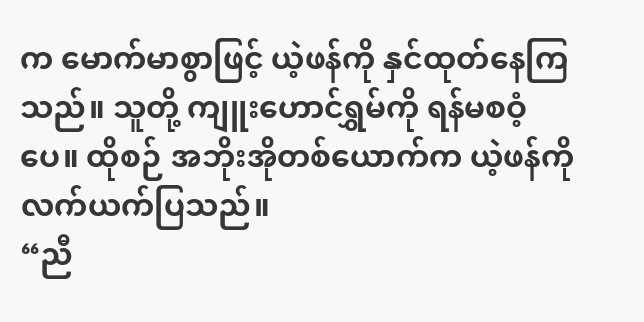က မောက်မာစွာဖြင့် ယဲ့ဖန်ကို နှင်ထုတ်နေကြသည်။ သူတို့ ကျူးဟောင်ရွှမ်ကို ရန်မစဝံ့ပေ။ ထိုစဉ် အဘိုးအိုတစ်ယောက်က ယဲ့ဖန်ကို လက်ယက်ပြသည်။
“ညီ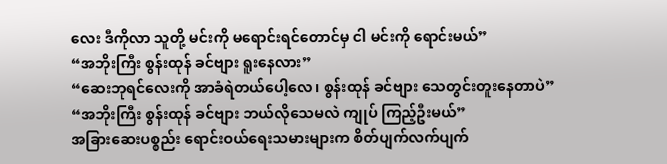လေး ဒီကိုလာ သူတို့ မင်းကို မရောင်းရင်တောင်မှ ငါ မင်းကို ရောင်းမယ်”
“အဘိုးကြီး စွန်းထုန် ခင်ဗျား ရူးနေလား”
“ဆေးဘုရင်လေးကို အာခံရဲတယ်ပေါ့လေ၊ စွန်းထုန် ခင်ဗျား သေတွင်းတူးနေတာပဲ”
“အဘိုးကြီး စွန်းထုန် ခင်ဗျား ဘယ်လိုသေမလဲ ကျုပ် ကြည့်ဦးမယ်”
အခြားဆေးပစ္စည်း ရောင်းဝယ်ရေးသမားများက စိတ်ပျက်လက်ပျက်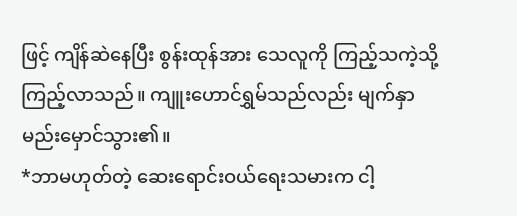ဖြင့် ကျိန်ဆဲနေပြီး စွန်းထုန်အား သေလူကို ကြည့်သကဲ့သို့ ကြည့်လာသည်။ ကျူးဟောင်ရွှမ်သည်လည်း မျက်နှာမည်းမှောင်သွား၏။
*ဘာမဟုတ်တဲ့ ဆေးရောင်းဝယ်ရေးသမားက ငါ့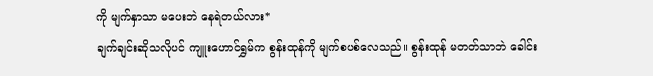ကို မျက်နှာသာ မပေးဘဲ နေရဲတယ်လား*
ချက်ချင်းဆိုသလိုပင် ကျူးဟောင်ရွှမ်က စွန်းထုန်ကို မျက်စပစ်လေသည်။ စွန်းထုန် မတတ်သာဘဲ ခေါင်း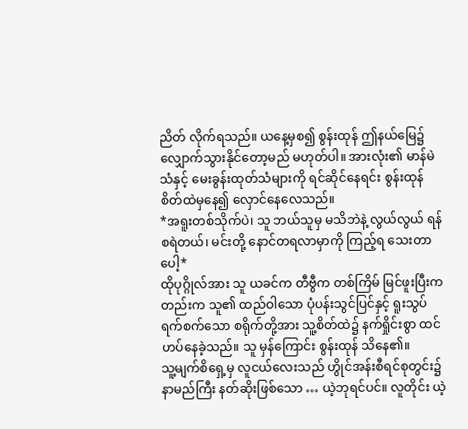ညိတ် လိုက်ရသည်။ ယနေ့မှစ၍ စွန်းထုန် ဤနယ်မြေ၌ လျှောက်သွားနိုင်တော့မည် မဟုတ်ပါ။ အားလုံး၏ မာန်မဲသံနှင့် မေးခွန်းထုတ်သံများကို ရင်ဆိုင်နေရင်း စွန်းထုန် စိတ်ထဲမှနေ၍ လှောင်နေလေသည်။
*အရူးတစ်သိုက်ပဲ၊ သူ ဘယ်သူမှ မသိဘဲနဲ့ လွယ်လွယ် ရန်စရဲတယ်၊ မင်းတို့ နောင်တရလာမှာကို ကြည့်ရ သေးတာပေါ့*
ထိုပုဂ္ဂိုလ်အား သူ ယခင်က တီဗွီက တစ်ကြိမ် မြင်ဖူးပြီးကတည်းက သူ၏ ထည်ဝါသော ပုံပန်းသွင်ပြင်နှင့် ရူးသွပ် ရက်စက်သော စရိုက်တို့အား သူ့စိတ်ထဲ၌ နက်ရှိုင်းစွာ ထင်ဟပ်နေခဲ့သည်။ သူ မှန်ကြောင်း စွန်းထုန် သိနေ၏။
သူ့မျက်စိရှေ့မှ လူငယ်လေးသည် ဟွိုင်အန်းစီရင်စုတွင်း၌ နာမည်ကြီး နတ်ဆိုးဖြစ်သော … ယဲ့ဘုရင်ပင်။ လူတိုင်း ယဲ့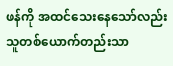ဖန်ကို အထင်သေးနေသော်လည်း သူတစ်ယောက်တည်းသာ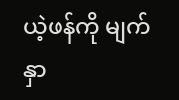ယဲ့ဖန်ကို မျက်နှာ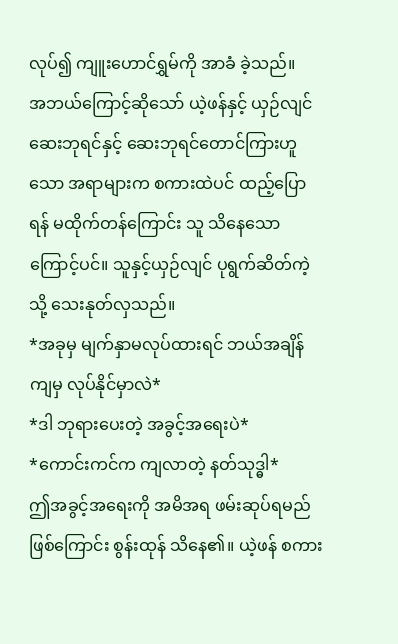လုပ်၍ ကျူးဟောင်ရွှမ်ကို အာခံ ခဲ့သည်။
အဘယ်ကြောင့်ဆိုသော် ယဲ့ဖန်နှင့် ယှဉ်လျင် ဆေးဘုရင်နှင့် ဆေးဘုရင်တောင်ကြားဟူသော အရာများက စကားထဲပင် ထည့်ပြောရန် မထိုက်တန်ကြောင်း သူ သိနေသောကြောင့်ပင်။ သူနှင့်ယှဉ်လျင် ပုရွက်ဆိတ်ကဲ့သို့ သေးနုတ်လှသည်။
*အခုမှ မျက်နှာမလုပ်ထားရင် ဘယ်အချိန်ကျမှ လုပ်နိုင်မှာလဲ*
*ဒါ ဘုရားပေးတဲ့ အခွင့်အရေးပဲ*
*ကောင်းကင်က ကျလာတဲ့ နတ်သုဒ္ဓါ*
ဤအခွင့်အရေးကို အမိအရ ဖမ်းဆုပ်ရမည်ဖြစ်ကြောင်း စွန်းထုန် သိနေ၏။ ယဲ့ဖန် စကား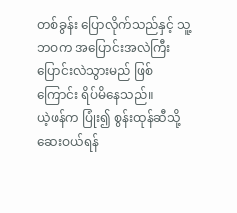တစ်ခွန်း ပြောလိုက်သည်နှင့် သူ့ဘဝက အပြောင်းအလဲကြီး ပြောင်းလဲသွားမည် ဖြစ်ကြောင်း ရိပ်မိနေသည်။
ယဲ့ဖန်က ပြုံး၍ စွန်းထုန်ဆီသို့ ဆေးဝယ်ရန်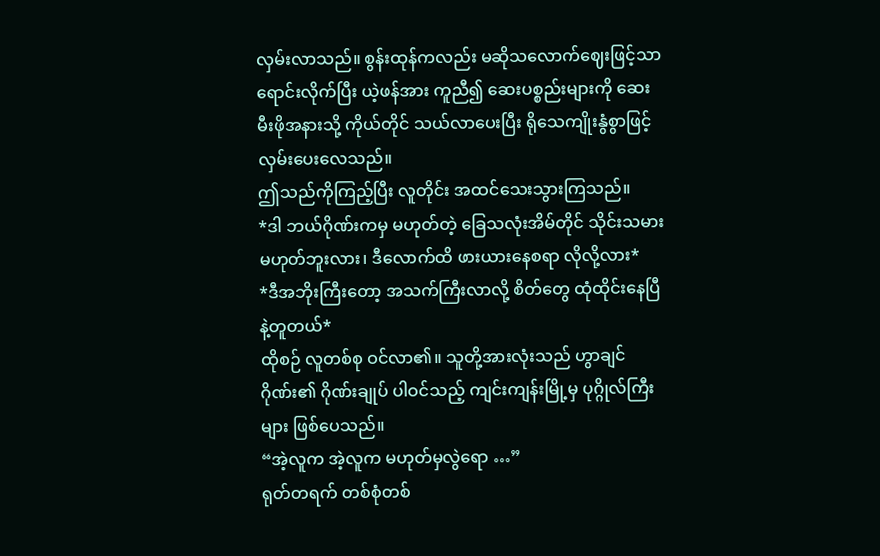လှမ်းလာသည်။ စွန်းထုန်ကလည်း မဆိုသလောက်ဈေးဖြင့်သာ ရောင်းလိုက်ပြီး ယဲ့ဖန်အား ကူညီ၍ ဆေးပစ္စည်းများကို ဆေးမီးဖိုအနားသို့ ကိုယ်တိုင် သယ်လာပေးပြီး ရိုသေကျိုးနွံစွာဖြင့် လှမ်းပေးလေသည်။
ဤသည်ကိုကြည့်ပြီး လူတိုင်း အထင်သေးသွားကြသည်။
*ဒါ ဘယ်ဂိုဏ်းကမှ မဟုတ်တဲ့ ခြေသလုံးအိမ်တိုင် သိုင်းသမား မဟုတ်ဘူးလား၊ ဒီလောက်ထိ ဖားယားနေစရာ လိုလို့လား*
*ဒီအဘိုးကြီးတော့ အသက်ကြီးလာလို့ စိတ်တွေ ထုံထိုင်းနေပြီနဲ့တူတယ်*
ထိုစဉ် လူတစ်စု ဝင်လာ၏။ သူတို့အားလုံးသည် ဟွာချင်ဂိုဏ်း၏ ဂိုဏ်းချုပ် ပါဝင်သည့် ကျင်းကျန်းမြို့မှ ပုဂ္ဂိုလ်ကြီးများ ဖြစ်ပေသည်။
“အဲ့လူက အဲ့လူက မဟုတ်မှလွဲရော …”
ရုတ်တရက် တစ်စုံတစ်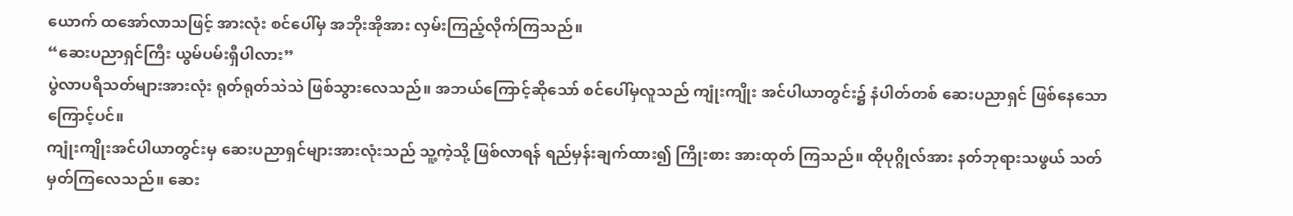ယောက် ထအော်လာသဖြင့် အားလုံး စင်ပေါ်မှ အဘိုးအိုအား လှမ်းကြည့်လိုက်ကြသည်။
“ဆေးပညာရှင်ကြီး ယွမ်ပမ်းရှီပါလား”
ပွဲလာပရိသတ်များအားလုံး ရုတ်ရုတ်သဲသဲ ဖြစ်သွားလေသည်။ အဘယ်ကြောင့်ဆိုသော် စင်ပေါ်မှလူသည် ကျုံးကျိုး အင်ပါယာတွင်း၌ နံပါတ်တစ် ဆေးပညာရှင် ဖြစ်နေသောကြောင့်ပင်။
ကျုံးကျိုးအင်ပါယာတွင်းမှ ဆေးပညာရှင်များအားလုံးသည် သူ့ကဲ့သို့ ဖြစ်လာရန် ရည်မှန်းချက်ထား၍ ကြိုးစား အားထုတ် ကြသည်။ ထိုပုဂ္ဂိုလ်အား နတ်ဘုရားသဖွယ် သတ်မှတ်ကြလေသည်။ ဆေး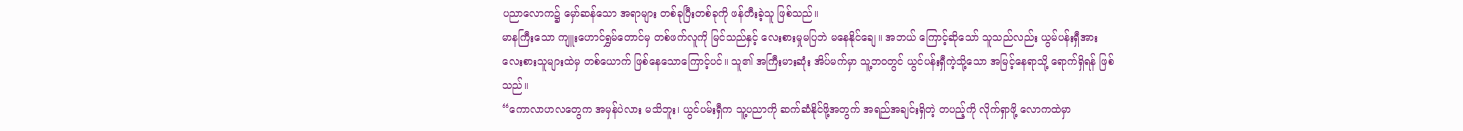ပညာလောက၌ မှော်ဆန်သော အရာများ တစ်ခုပြီးတစ်ခုကို ဖန်တီးခဲ့သူ ဖြစ်သည်။
မာနကြီးသော ကျူးဟောင်ရွှမ်တောင်မှ တစ်ဖက်လူကို မြင်သည်နှင့် လေးစားမှုမပြဘဲ မနေနိုင်ချေ။ အဘယ် ကြောင့်ဆိုသော် သူသည်လည်း ယွမ်ပန်းရှီအား လေးစားသူများထဲမှ တစ်ယောက် ဖြစ်နေသောကြောင့်ပင်။ သူ၏ အကြီးမားဆုံး အိပ်မက်မှာ သူ့ဘဝတွင် ယွင်ပန်းရှီကဲ့သို့သော အမြင့်နေရာသို့ ရောက်ရှိရန် ဖြစ်သည်။
“ကောလာဟလတွေက အမှန်ပဲလား မသိဘူး၊ ယွင်ပမ်းရှီက သူ့ပညာကို ဆက်ဆံနိုင်ဖို့အတွက် အရည်အချင်းရှိတဲ့ တပည့်ကို လိုက်ရှာဖို့ လောကထဲမှာ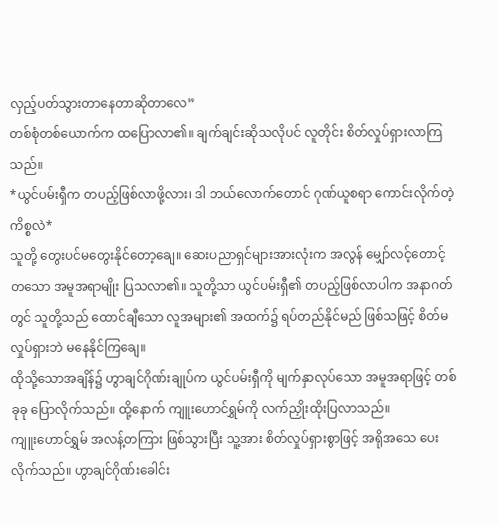လှည့်ပတ်သွားတာနေတာဆိုတာလေ”
တစ်စုံတစ်ယောက်က ထပြောလာ၏။ ချက်ချင်းဆိုသလိုပင် လူတိုင်း စိတ်လှုပ်ရှားလာကြသည်။
*ယွင်ပမ်းရှီက တပည့်ဖြစ်လာဖို့လား၊ ဒါ ဘယ်လောက်တောင် ဂုဏ်ယူစရာ ကောင်းလိုက်တဲ့ ကိစ္စလဲ*
သူတို့ တွေးပင်မတွေးနိုင်တော့ချေ။ ဆေးပညာရှင်များအားလုံးက အလွန် မျှော်လင့်တောင့်တသော အမူအရာမျိုး ပြသလာ၏။ သူတို့သာ ယွင်ပမ်းရှီ၏ တပည့်ဖြစ်လာပါက အနာဂတ်တွင် သူတို့သည် ထောင်ချီသော လူအများ၏ အထက်၌ ရပ်တည်နိုင်မည် ဖြစ်သဖြင့် စိတ်မလှုပ်ရှားဘဲ မနေနိုင်ကြချေ။
ထိုသို့သောအချိန်၌ ဟွာချင်ဂိုဏ်းချုပ်က ယွင်ပမ်းရှီကို မျက်နှာလုပ်သော အမူအရာဖြင့် တစ်ခုခု ပြောလိုက်သည်။ ထို့နောက် ကျူးဟောင်ရွှမ်ကို လက်ညှိုးထိုးပြလာသည်။
ကျူးဟောင်ရွှမ် အလန့်တကြား ဖြစ်သွားပြီး သူ့အား စိတ်လှုပ်ရှားစွာဖြင့် အရိုအသေ ပေးလိုက်သည်။ ဟွာချင်ဂိုဏ်းခေါင်း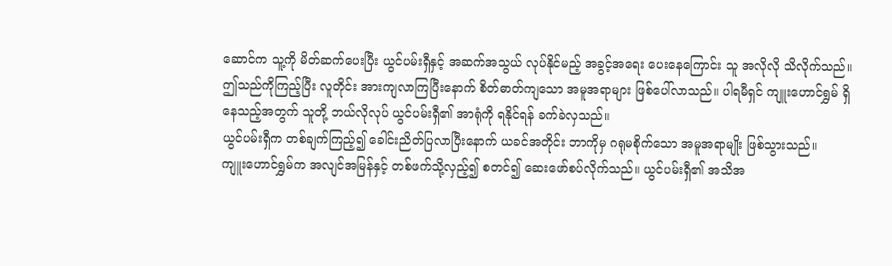ဆောင်က သူ့ကို မိတ်ဆက်ပေးပြီး ယွင်ပမ်းရှီနှင့် အဆက်အသွယ် လုပ်နိုင်မည့် အခွင့်အရေး ပေးနေကြောင်း သူ အလိုလို သိလိုက်သည်။
ဤသည်ကိုကြည့်ပြီး လူတိုင်း အားကျလာကြပြီးနောက် စိတ်ဓာတ်ကျသော အမူအရာများ ဖြစ်ပေါ်လာသည်။ ပါရမီရှင် ကျူးဟောင်ရွှမ် ရှိနေသည့်အတွက် သူတို့ ဘယ်လိုလုပ် ယွင်ပမ်းရှီ၏ အာရုံကို ရနိုင်ရန် ခက်ခဲလှသည်။
ယွင်ပမ်းရှီက တစ်ချက်ကြည့်၍ ခေါင်းညိတ်ပြလာပြီးနောက် ယခင်အတိုင်း ဘာကိုမှ ဂရုမစိုက်သော အမူအရာမျိုး ဖြစ်သွားသည်။
ကျူးဟောင်ရွှမ်က အလျင်အမြန်နှင့် တစ်ဖက်သို့လှည့်၍ စတင်၍ ဆေးဖော်စပ်လိုက်သည်။ ယွင်ပမ်းရှီ၏ အသိအ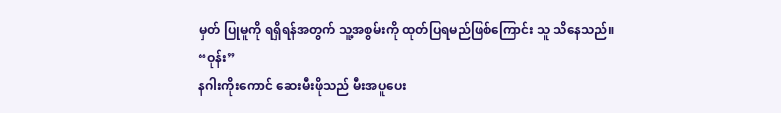မှတ် ပြုမူကို ရရှိရန်အတွက် သူ့အစွမ်းကို ထုတ်ပြရမည်ဖြစ်ကြောင်း သူ သိနေသည်။
“ဝုန်း”
နဂါးကိုးကောင် ဆေးမီးဖိုသည် မီးအပူပေး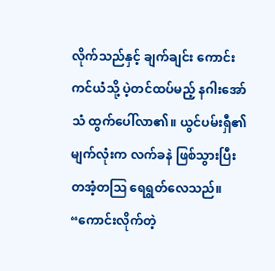လိုက်သည်နှင့် ချက်ချင်း ကောင်းကင်ယံသို့ ပဲ့တင်ထပ်မည့် နဂါးအော်သံ ထွက်ပေါ်လာ၏။ ယွင်ပမ်းရှီ၏ မျက်လုံးက လက်ခနဲ ဖြစ်သွားပြီး တအံ့တဩ ရေရွတ်လေသည်။
“ကောင်းလိုက်တဲ့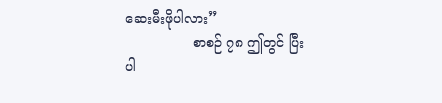ဆေးမီးဖိုပါလား”
                စာစဉ် ၇၈ ဤတွင် ပြီးပါ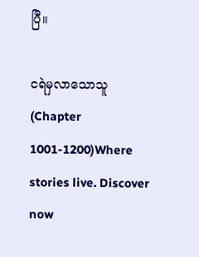ပြီ။

ငရဲမှလာသောသူ (Chapter 1001-1200)Where stories live. Discover now